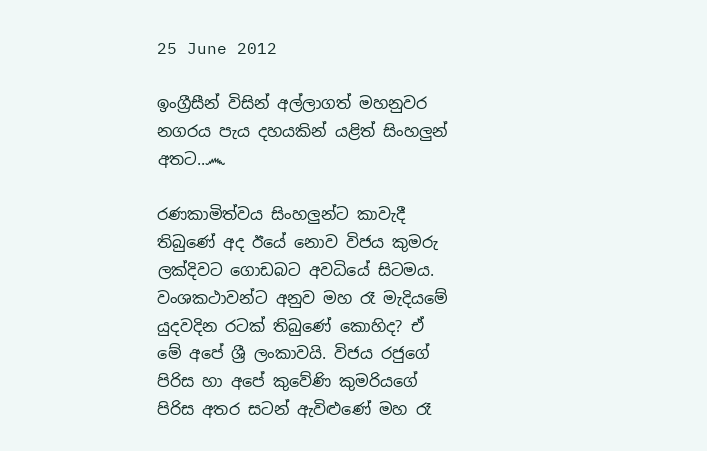25 June 2012

ඉංග්‍රීසීන් විසින් අල්ලාගත් මහනුවර නගරය පැය දහයකින් යළිත් සිංහලුන් අතට..෴

රණකාමිත්වය සිංහලුන්ට කාවැදී තිබුණේ අද ඊයේ නොව විජය කුමරු ලක්‌දිවට ගොඩබට අවධියේ සිටමය. වංශකථාවන්ට අනුව මහ රෑ මැදියමේ යුදවදින රටක්‌ තිබුණේ කොහිද? ඒ මේ අපේ ශ්‍රී ලංකාවයි. විජය රජුගේ පිරිස හා අපේ කුවේණි කුමරියගේ පිරිස අතර සටන් ඇවිළුණේ මහ රෑ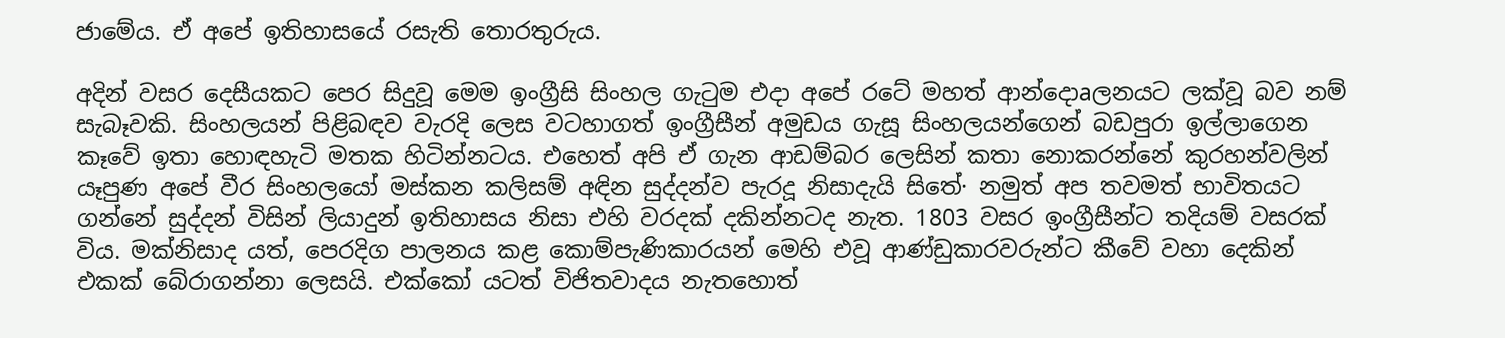ජාමේය. ඒ අපේ ඉතිහාසයේ රසැති තොරතුරුය.

අදින් වසර දෙසීයකට පෙර සිදුවූ මෙම ඉංග්‍රීසි සිංහල ගැටුම එදා අපේ රටේ මහත් ආන්දොaලනයට ලක්‌වූ බව නම් සැබෑවකි. සිංහලයන් පිළිබඳව වැරදි ලෙස වටහාගත් ඉංග්‍රීසීන් අමුඩය ගැසූ සිංහලයන්ගෙන් බඩපුරා ඉල්ලාගෙන කෑවේ ඉතා හොඳහැටි මතක හිටින්නටය. එහෙත් අපි ඒ ගැන ආඩම්බර ලෙසින් කතා නොකරන්නේ කුරහන්වලින් යෑපුණ අපේ වීර සිංහලයෝ මස්‌කන කලිසම් අඳින සුද්දන්ව පැරදූ නිසාදැයි සිතේ· නමුත් අප තවමත් භාවිතයට ගන්නේ සුද්දන් විසින් ලියාදුන් ඉතිහාසය නිසා එහි වරදක්‌ දකින්නටද නැත. 1803 වසර ඉංග්‍රීසීන්ට තදියම් වසරක්‌ විය. මක්‌නිසාද යත්, පෙරදිග පාලනය කළ කොම්පැණිකාරයන් මෙහි එවූ ආණ්‌ඩුකාරවරුන්ට කීවේ වහා දෙකින් එකක්‌ බේරාගන්නා ලෙසයි. එක්‌කෝ යටත් විජිතවාදය නැතහොත්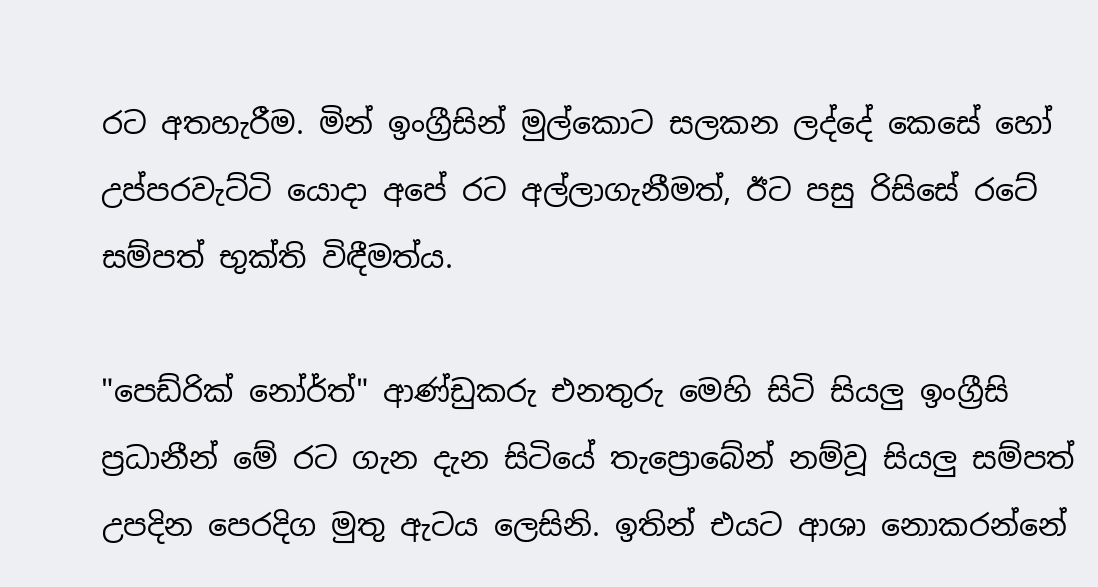රට අතහැරීම. මින් ඉංග්‍රීසින් මුල්කොට සලකන ලද්දේ කෙසේ හෝ උප්පරවැට්‌ටි යොදා අපේ රට අල්ලාගැනීමත්, ඊට පසු රිසිසේ රටේ සම්පත් භුක්‌ති විඳීමත්ය.

"පෙඩ්රික්‌ නෝර්ත්" ආණ්‌ඩුකරු එනතුරු මෙහි සිටි සියලු ඉංග්‍රීසි ප්‍රධානීන් මේ රට ගැන දැන සිටියේ තැප්‍රොබේන් නම්වූ සියලු සම්පත් උපදින පෙරදිග මුතු ඇටය ලෙසිනි. ඉතින් එයට ආශා නොකරන්නේ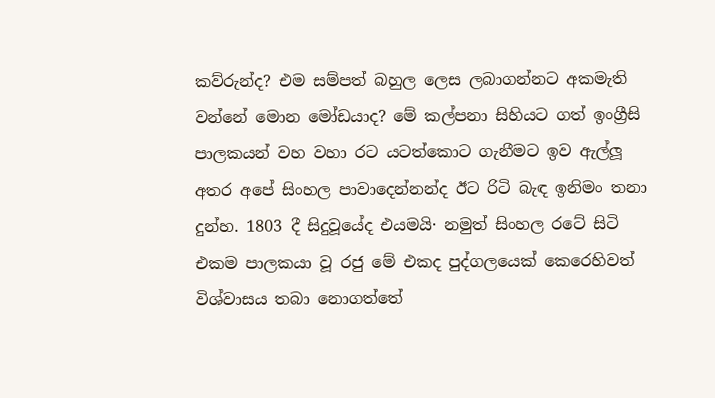කව්රුන්ද? එම සම්පත් බහුල ලෙස ලබාගන්නට අකමැති වන්නේ මොන මෝඩයාද? මේ කල්පනා සිහියට ගත් ඉංග්‍රීසි පාලකයන් වහ වහා රට යටත්කොට ගැනීමට ඉව ඇල්ලූ අතර අපේ සිංහල පාවාදෙන්නන්ද ඊට රිටි බැඳ ඉනිමං තනා දුන්හ. 1803 දී සිදුවූයේද එයමයි· නමුත් සිංහල රටේ සිටි එකම පාලකයා වූ රජු මේ එකද පුද්ගලයෙක්‌ කෙරෙහිවත් විශ්වාසය තබා නොගත්තේ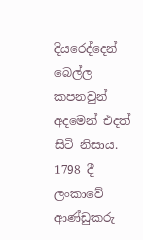දියරෙද්දෙන් බෙල්ල කපනවුන් අදමෙන් එදත් සිටි නිසාය. 1798 දී ලංකාවේ ආණ්‌ඩුකරු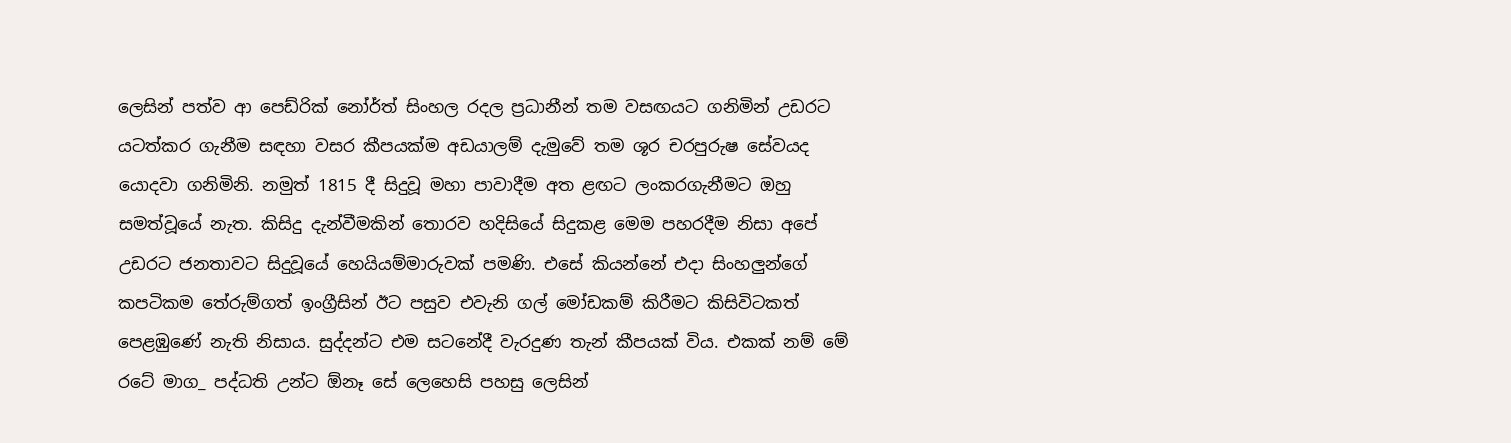ලෙසින් පත්ව ආ පෙඩ්රික්‌ නෝර්ත් සිංහල රදල ප්‍රධානීන් තම වසඟයට ගනිමින් උඩරට යටත්කර ගැනීම සඳහා වසර කීපයක්‌ම අඩයාලම් දැමුවේ තම ශූර චරපුරුෂ සේවයද යොදවා ගනිමිනි. නමුත් 1815 දී සිදුවූ මහා පාවාදීම අත ළඟට ලංකරගැනීමට ඔහු සමත්වූයේ නැත. කිසිදු දැන්වීමකින් තොරව හදිසියේ සිදුකළ මෙම පහරදීම නිසා අපේ උඩරට ජනතාවට සිදුවූයේ හෙයියම්මාරුවක්‌ පමණි. එසේ කියන්නේ එදා සිංහලුන්ගේ කපටිකම තේරුම්ගත් ඉංග්‍රීසින් ඊට පසුව එවැනි ගල් මෝඩකම් කිරීමට කිසිවිටකත් පෙළඹුණේ නැති නිසාය. සුද්දන්ට එම සටනේදී වැරදුණ තැන් කීපයක්‌ විය. එකක්‌ නම් මේ රටේ මාග_ පද්ධති උන්ට ඕනෑ සේ ලෙහෙසි පහසු ලෙසින්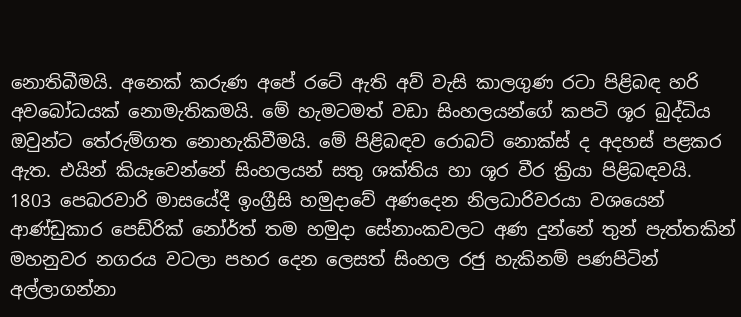නොතිබීමයි. අනෙක්‌ කරුණ අපේ රටේ ඇති අව් වැසි කාලගුණ රටා පිළිබඳ හරි අවබෝධයක්‌ නොමැතිකමයි. මේ හැමටමත් වඩා සිංහලයන්ගේ කපටි ශූර බුද්ධිය ඔවුන්ට තේරුම්ගත නොහැකිවීමයි. මේ පිළිබඳව රොබට්‌ නොක්‌ස්‌ ද අදහස්‌ පළකර ඇත. එයින් කියෑවෙන්නේ සිංහලයන් සතු ශක්‌තිය හා ශූර වීර ක්‍රියා පිළිබඳවයි. 1803 පෙබරවාරි මාසයේදී ඉංග්‍රීසි හමුදාවේ අණදෙන නිලධාරිවරයා වශයෙන් ආණ්‌ඩුකාර පෙඩ්රික්‌ නෝර්ත් තම හමුදා සේනාංකවලට අණ දුන්නේ තුන් පැත්තකින් මහනුවර නගරය වටලා පහර දෙන ලෙසත් සිංහල රජු හැකිනම් පණපිටින් අල්ලාගන්නා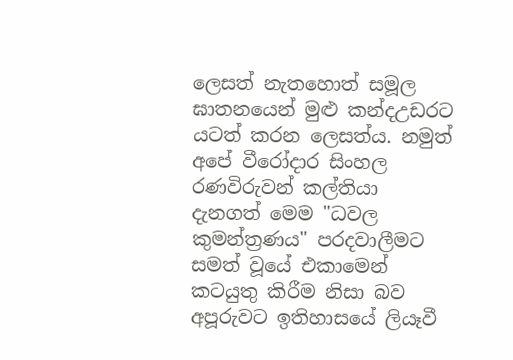ලෙසත් නැතහොත් සමූල ඝාතනයෙන් මුළු කන්දඋඩරට යටත් කරන ලෙසත්ය. නමුත් අපේ වීරෝදාර සිංහල රණවිරුවන් කල්තියා දැනගත් මෙම "ධවල කුමන්ත්‍රණය" පරදවාලීමට සමත් වූයේ එකාමෙන් කටයුතු කිරීම නිසා බව අපූරුවට ඉතිහාසයේ ලියෑවී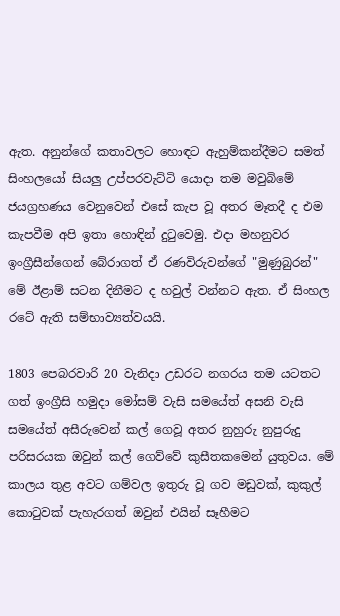ඇත. අනුන්ගේ කතාවලට හොඳට ඇහුම්කන්දීමට සමත් සිංහලයෝ සියලු උප්පරවැට්‌ටි යොදා තම මවුබිමේ ජයග්‍රහණය වෙනුවෙන් එසේ කැප වූ අතර මෑතදී ද එම කැපවීම අපි ඉතා හොඳින් දුටුවෙමු. එදා මහනුවර ඉංග්‍රීසීන්ගෙන් බේරාගත් ඒ රණවිරුවන්ගේ "මුණුබුරන්" මේ ඊළාම් සටන දිනීමට ද හවුල් වන්නට ඇත. ඒ සිංහල රටේ ඇති සම්භාව්‍යත්වයයි.

1803 පෙබරවාරි 20 වැනිදා උඩරට නගරය තම යටතට ගත් ඉංග්‍රීසි හමුදා මෝසම් වැසි සමයේත් අසනි වැසි සමයේත් අසීරුවෙන් කල් ගෙවූ අතර නුහුරු නුපුරුදු පරිසරයක ඔවුන් කල් ගෙව්වේ කුසීතකමෙන් යුතුවය. මේ කාලය තුළ අවට ගම්වල ඉතුරු වූ ගව මඩුවක්‌, කුකුල් කොටුවක්‌ පැහැරගත් ඔවුන් එයින් සෑහීමට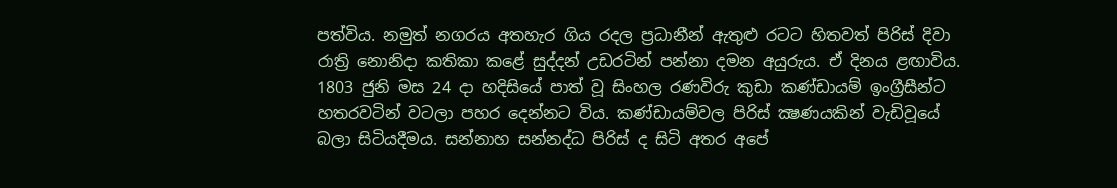පත්විය. නමුත් නගරය අතහැර ගිය රදල ප්‍රධානීන් ඇතුළු රටට හිතවත් පිරිස්‌ දිවා රාත්‍රි නොනිදා කතිකා කළේ සුද්දන් උඩරටින් පන්නා දමන අයුරුය. ඒ දිනය ළඟාවිය. 1803 ජුනි මස 24 දා හදිසියේ පාත් වූ සිංහල රණවිරු කුඩා කණ්‌ඩායම් ඉංග්‍රීසීන්ට හතරවටින් වටලා පහර දෙන්නට විය. කණ්‌ඩායම්වල පිරිස්‌ ක්‍ෂණයකින් වැඩිවූයේ බලා සිටියදීමය. සන්නාහ සන්නද්ධ පිරිස්‌ ද සිටි අතර අපේ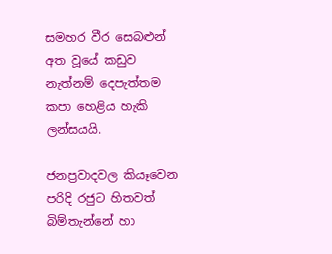සමහර වීර සෙබළුන් අත වූයේ කඩුව නැත්නම් දෙපැත්තම කපා හෙළිය හැකි ලන්සයයි.

ජනප්‍රවාදවල කියෑවෙන පරිදි රජුට හිතවත් බිම්තැන්නේ හා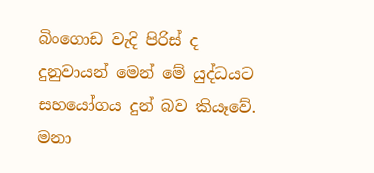බිංගොඩ වැදි පිරිස්‌ ද දුනුවායන් මෙන් මේ යුද්ධයට සහයෝගය දුන් බව කියෑවේ. මනා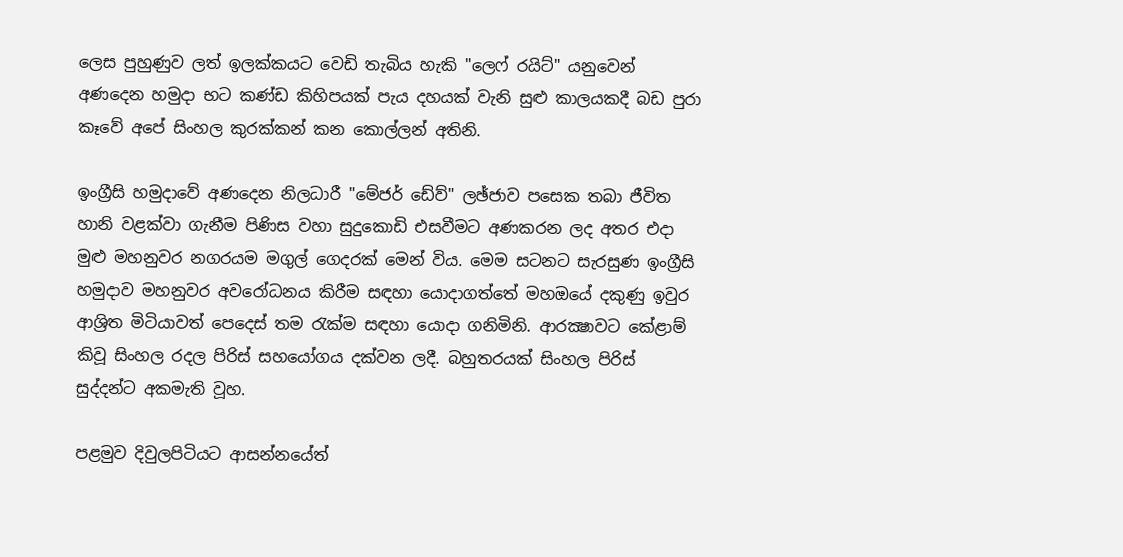ලෙස පුහුණුව ලත් ඉලක්‌කයට වෙඩි තැබිය හැකි "ලෙෆ් රයිට්‌" යනුවෙන් අණදෙන හමුදා භට කණ්‌ඩ කිහිපයක්‌ පැය දහයක්‌ වැනි සුළු කාලයකදී බඩ පුරා කෑවේ අපේ සිංහල කුරක්‌කන් කන කොල්ලන් අතිනි.

ඉංග්‍රීසි හමුදාවේ අණදෙන නිලධාරී "මේජර් ඩේව්" ලඡ්ජාව පසෙක තබා ජීවිත හානි වළක්‌වා ගැනීම පිණිස වහා සුදුකොඩි එසවීමට අණකරන ලද අතර එදා මුළු මහනුවර නගරයම මගුල් ගෙදරක්‌ මෙන් විය. මෙම සටනට සැරසුණ ඉංග්‍රීසි හමුදාව මහනුවර අවරෝධනය කිරීම සඳහා යොදාගත්තේ මහඔයේ දකුණු ඉවුර ආශ්‍රිත මිටියාවත් පෙදෙස්‌ තම රැක්‌ම සඳහා යොදා ගනිමිනි. ආරක්‍ෂාවට කේළාම් කිවූ සිංහල රදල පිරිස්‌ සහයෝගය දක්‌වන ලදී. බහුතරයක්‌ සිංහල පිරිස්‌ සුද්දන්ට අකමැති වූහ.

පළමුව දිවුලපිටියට ආසන්නයේත්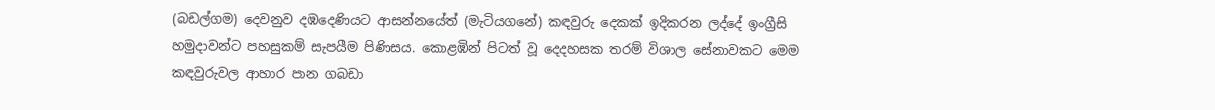(බඩල්ගම) දෙවනුව දඹදෙණියට ආසන්නයේත් (මැටියගනේ) කඳවුරු දෙකක්‌ ඉදිකරන ලද්දේ ඉංග්‍රීසි හමුදාවන්ට පහසුකම් සැපයීම පිණිසය. කොළඹින් පිටත් වූ දෙදහසක තරම් විශාල සේනාවකට මෙම කඳවුරුවල ආහාර පාන ගබඩා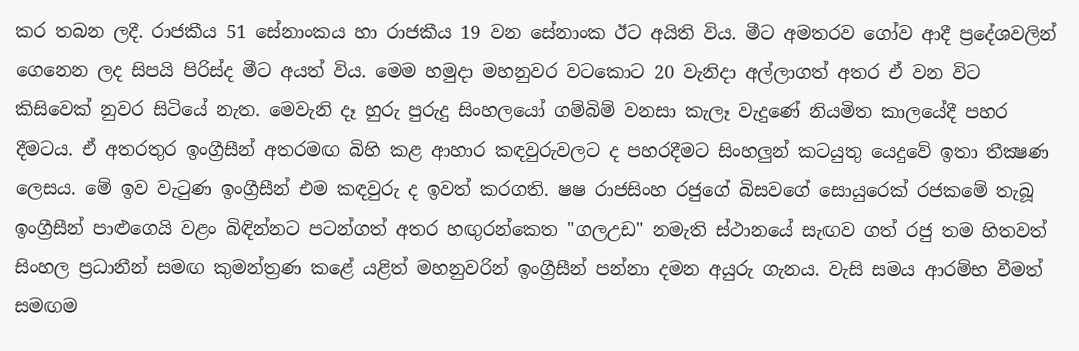කර තබන ලදී. රාජකීය 51 සේනාංකය හා රාජකීය 19 වන සේනාංක ඊට අයිති විය. මීට අමතරව ගෝව ආදී ප්‍රදේශවලින් ගෙනෙන ලද සිපයි පිරිස්‌ද මීට අයත් විය. මෙම හමුදා මහනුවර වටකොට 20 වැනිදා අල්ලාගත් අතර ඒ වන විට කිසිවෙක්‌ නුවර සිටියේ නැත. මෙවැනි දෑ හුරු පුරුදු සිංහලයෝ ගම්බිම් වනසා කැලෑ වැදුණේ නියමිත කාලයේදී පහර දීමටය. ඒ අතරතුර ඉංග්‍රීසීන් අතරමඟ බිහි කළ ආහාර කඳවුරුවලට ද පහරදීමට සිංහලුන් කටයුතු යෙදුවේ ඉතා තීක්‍ෂණ ලෙසය. මේ ඉව වැටුණ ඉංග්‍රීසීන් එම කඳවුරු ද ඉවත් කරගති. ෂෂ රාජසිංහ රජුගේ බිසවගේ සොයුරෙක්‌ රජකමේ තැබූ ඉංග්‍රීසීන් පාළුගෙයි වළං බිඳින්නට පටන්ගත් අතර හඟුරන්කෙත "ගලඋඩ" නමැති ස්‌ථානයේ සැඟව ගත් රජු තම හිතවත් සිංහල ප්‍රධානීන් සමඟ කුමන්ත්‍රණ කළේ යළිත් මහනුවරින් ඉංග්‍රීසීන් පන්නා දමන අයුරු ගැනය. වැසි සමය ආරම්භ වීමත් සමඟම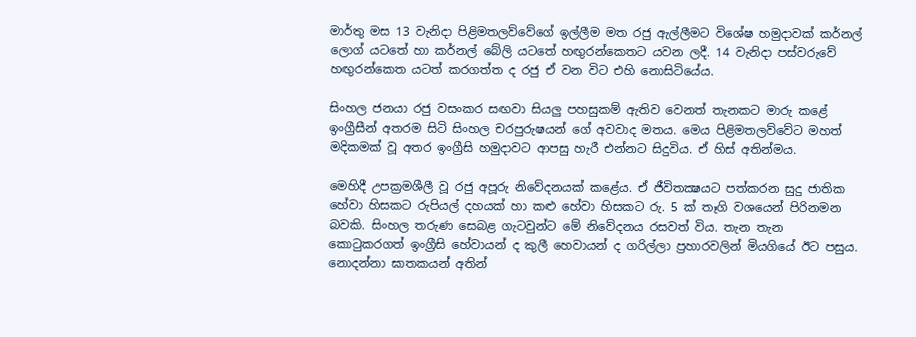මාර්තු මස 13 වැනිදා පිළිමතලව්වේගේ ඉල්ලීම මත රජු ඇල්ලීමට විශේෂ හමුදාවක්‌ කර්නල් ලොග් යටතේ හා කර්නල් බේලි යටතේ හඟුරන්කෙතට යවන ලදී. 14 වැනිදා පස්‌වරුවේ හඟුරන්කෙත යටත් කරගත්ත ද රජු ඒ වන විට එහි නොසිටියේය.

සිංහල ජනයා රජු වසංකර සඟවා සියලු පහසුකම් ඇතිව වෙනත් තැනකට මාරු කළේ ඉංග්‍රීසීන් අතරම සිටි සිංහල චරපුරුෂයන් ගේ අවවාද මතය. මෙය පිළිමතලව්වේට මහත් මදිකමක්‌ වූ අතර ඉංග්‍රීසි හමුදාවට ආපසු හැරී එන්නට සිදුවිය. ඒ හිස්‌ අතින්මය.

මෙහිදී උපක්‍රමශීලී වූ රජු අපූරු නිවේදනයක්‌ කළේය. ඒ ජීවිතක්‍ෂයට පත්කරන සුදු ජාතික හේවා හිසකට රුපියල් දහයක්‌ හා කළු හේවා හිසකට රු. 5 ක්‌ තෑගි වශයෙන් පිරිනමන බවකි. සිංහල තරුණ සෙබළ ගැටවුන්ට මේ නිවේදනය රසවත් විය. තැන තැන කොටුකරගත් ඉංග්‍රීසි හේවායන් ද කුලී හෙවායන් ද ගරිල්ලා ප්‍රහාරවලින් මියගියේ ඊට පසුය. නොදන්නා ඝාතකයන් අතින්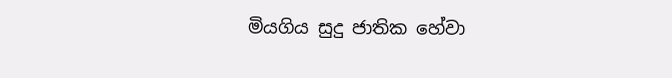මියගිය සුදු ජාතික හේවා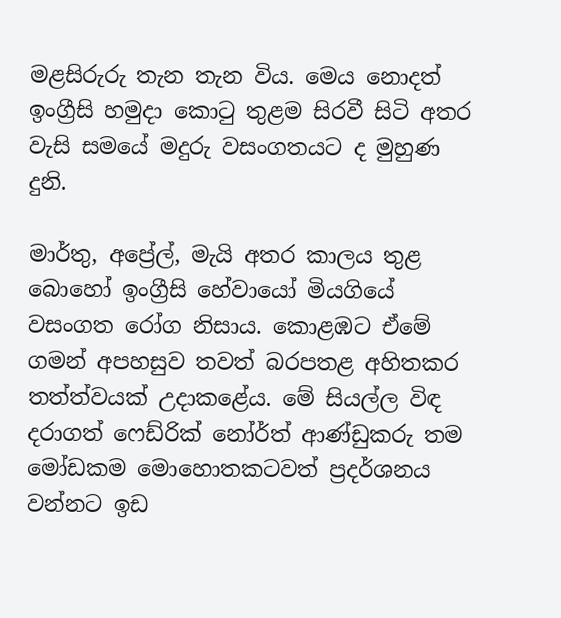මළසිරුරු තැන තැන විය. මෙය නොදත් ඉංග්‍රීසි හමුදා කොටු තුළම සිරවී සිටි අතර වැසි සමයේ මදුරු වසංගතයට ද මුහුණ දුනි.

මාර්තු, අප්‍රේල්, මැයි අතර කාලය තුළ බොහෝ ඉංග්‍රීසි හේවායෝ මියගියේ වසංගත රෝග නිසාය. කොළඹට ඒමේ ගමන් අපහසුව තවත් බරපතළ අහිතකර තත්ත්වයක්‌ උදාකළේය. මේ සියල්ල විඳ දරාගත් ෆෙඩ්රික්‌ නෝර්ත් ආණ්‌ඩුකරු තම මෝඩකම මොහොතකටවත් ප්‍රදර්ශනය වන්නට ඉඩ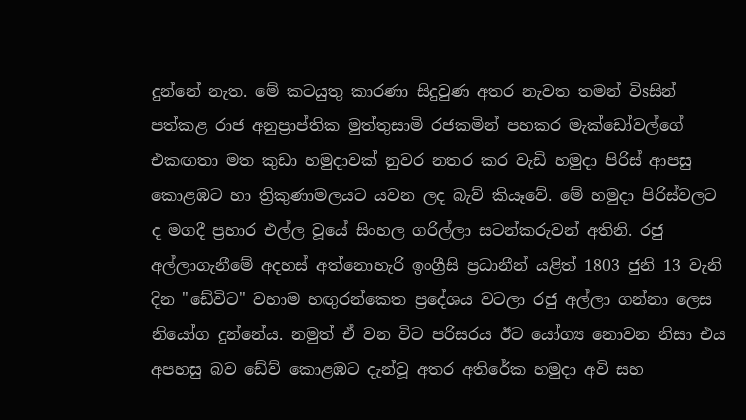දුන්නේ නැත. මේ කටයුතු කාරණා සිදුවුණ අතර නැවත තමන් විsසින් පත්කළ රාජ අනුප්‍රාප්තික මුත්තුසාමි රජකමින් පහකර මැක්‌ඩෝවල්ගේ එකඟතා මත කුඩා හමුදාවක්‌ නුවර නතර කර වැඩි හමුදා පිරිස්‌ ආපසු කොළඹට හා ත්‍රිකුණාමලයට යවන ලද බැව් කියෑවේ. මේ හමුදා පිරිස්‌වලට ද මගදී ප්‍රහාර එල්ල වූයේ සිංහල ගරිල්ලා සටන්කරුවන් අතිනි. රජු අල්ලාගැනීමේ අදහස්‌ අත්නොහැරි ඉංග්‍රීසි ප්‍රධානීන් යළිත් 1803 ජුනි 13 වැනි දින "ඩේවිට" වහාම හඟුරන්කෙත ප්‍රදේශය වටලා රජු අල්ලා ගන්නා ලෙස නියෝග දුන්නේය. නමුත් ඒ වන විට පරිසරය ඊට යෝග්‍ය නොවන නිසා එය අපහසු බව ඩේව් කොළඹට දැන්වූ අතර අතිරේක හමුදා අවි සහ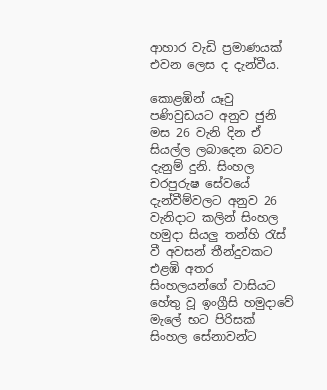ආහාර වැඩි ප්‍රමාණයක්‌ එවන ලෙස ද දැන්වීය.

කොළඹින් යෑවු පණිවුඩයට අනුව ජුනි මස 26 වැනි දින ඒ සියල්ල ලබාදෙන බවට දැනුම් දුනි. සිංහල චරපුරුෂ සේවයේ දැන්වීම්වලට අනුව 26 වැනිදාට කලින් සිංහල හමුදා සියලු තන්හි රැස්‌ වී අවසන් තීන්දුවකට එළඹි අතර සිංහලයන්ගේ වාසියට හේතු වූ ඉංග්‍රීසි හමුදාවේ මැලේ භට පිරිසක්‌ සිංහල සේනාවන්ට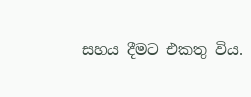සහය දීමට එකතු විය.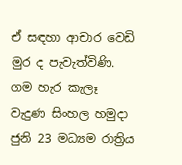ඒ සඳහා ආචාර වෙඩි මුර ද පැවැත්විණි. ගම හැර කැලෑ වැදුණ සිංහල හමුදා ජුනි 23 මධ්‍යම රාත්‍රිය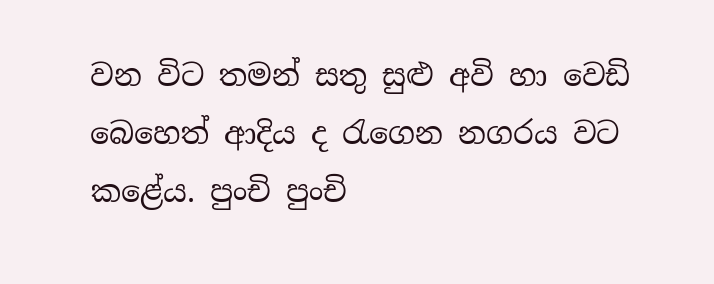වන විට තමන් සතු සුළු අවි හා වෙඩි බෙහෙත් ආදිය ද රැගෙන නගරය වට කළේය. පුංචි පුංචි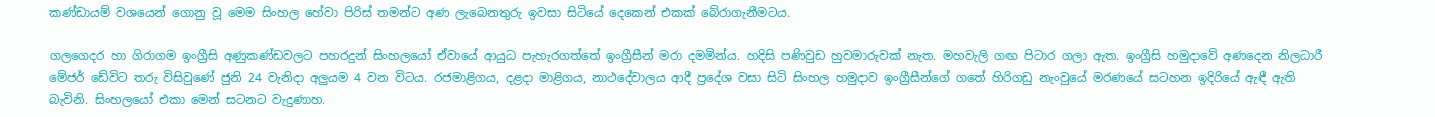කණ්‌ඩායම් වශයෙන් ගොනු වූ මෙම සිංහල හේවා පිරිස්‌ තමන්ට අණ ලැබෙනතුරු ඉවසා සිටියේ දෙකෙන් එකක්‌ බේරාගැනීමටය.

ගලගෙදර හා ගිරාගම ඉංග්‍රීසි අණුකණ්‌ඩවලට පහරදුන් සිංහලයෝ ඒවායේ ආයුධ පැහැරගත්තේ ඉංග්‍රීසීන් මරා දමමින්ය. හදිසි පණිවුඩ හුවමාරුවක්‌ නැත. මහවැලි ගඟ පිටාර ගලා ඇත. ඉංග්‍රීසි හමුදාවේ අණදෙන නිලධාරී මේජර් ඩේවිට තරු විසිවුණේ ජුනි 24 වැනිදා අලුයම 4 වන විටය. රජමාළිගය, දළදා මාළිගය, නාථදේවාලය ආදී ප්‍රදේශ වසා සිටි සිංහල හමුදාව ඉංග්‍රීසීන්ගේ ගතේ හිරිගඩු නැංවුයේ මරණයේ සටහන ඉදිරියේ ඇඳී ඇති බැවිනි. සිංහලයෝ එකා මෙන් සටනට වැදුණාහ.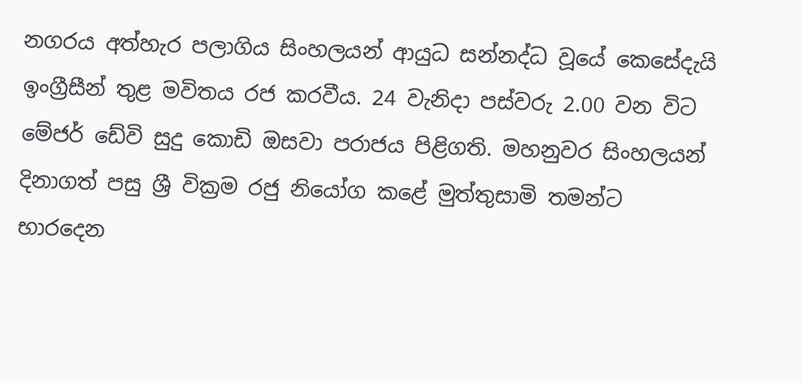නගරය අත්හැර පලාගිය සිංහලයන් ආයුධ සන්නද්ධ වූයේ කෙසේදැයි ඉංග්‍රීසීන් තුළ මවිතය රජ කරවීය. 24 වැනිදා පස්‌වරු 2.00 වන විට මේජර් ඩේවි සුදු කොඩි ඔසවා පරාජය පිළිගති. මහනුවර සිංහලයන් දිනාගත් පසු ශ්‍රී වික්‍රම රජු නියෝග කළේ මුත්තුසාමි තමන්ට භාරදෙන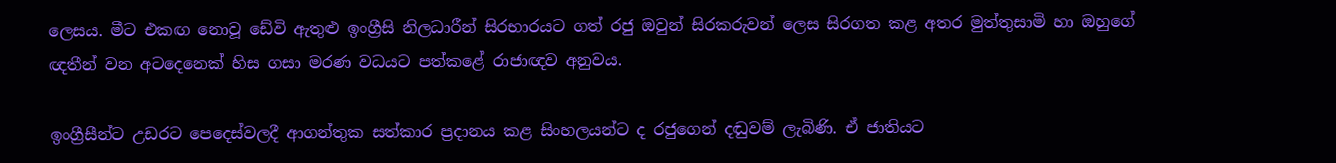ලෙසය. මීට එකඟ නොවූ ඩේවි ඇතුළු ඉංග්‍රීසි නිලධාරීන් සිරභාරයට ගත් රජු ඔවුන් සිරකරුවන් ලෙස සිරගත කළ අතර මුත්තුසාමි හා ඔහුගේ ඥතීන් වන අටදෙනෙක්‌ හිස ගසා මරණ වධයට පත්කළේ රාජාඥව අනුවය.

ඉංග්‍රීසීන්ට උඩරට පෙදෙස්‌වලදී ආගන්තුක සත්කාර ප්‍රදානය කළ සිංහලයන්ට ද රජුගෙන් දඬුවම් ලැබිණි. ඒ ජාතියට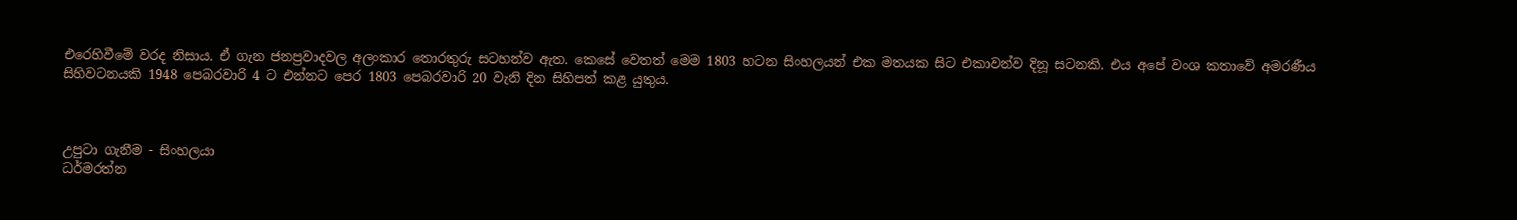එරෙහිවීමේ වරද නිසාය. ඒ ගැන ජනප්‍රවාදවල අලංකාර තොරතුරු සටහන්ව ඇත. කෙසේ වෙතත් මෙම 1803 හටන සිංහලයන් එක මතයක සිට එකාවන්ව දිනූ සටනකි. එය අපේ වංශ කතාවේ අමරණීය සිහිවටනයකි 1948 පෙබරවාරි 4 ට එන්නට පෙර 1803 පෙබරවාරි 20 වැනි දින සිහිපත් කළ යුතුය.



උපුටා ගැනීම - සිංහලයා
ධර්මරත්න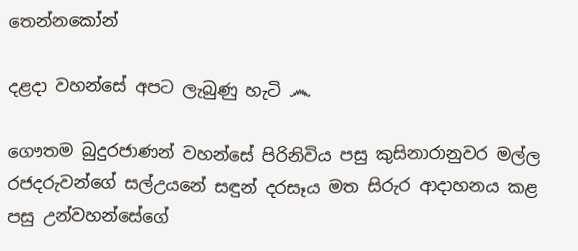තෙන්නකෝන්

දළදා වහන්සේ අපට ලැබුණු හැටි ෴

ගෞතම බුදුරජාණන් වහන්සේ පිරිනිවිය පසු කුසිනාරානුවර මල්ල රජදරුවන්ගේ සල්උයනේ සඳුන් දරසෑය මත සිරුර ආදාහනය කළ පසු උන්වහන්සේගේ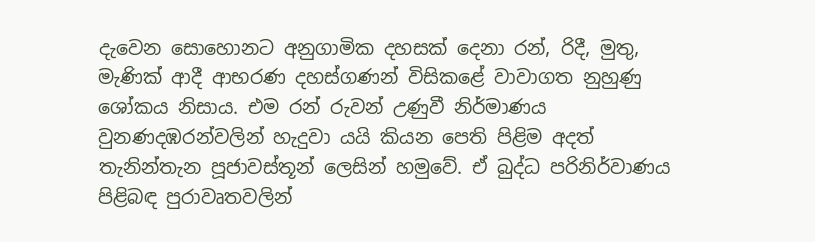දැවෙන සොහොනට අනුගාමික දහසක්‌ දෙනා රන්, රිදී, මුතු, මැණික්‌ ආදී ආභරණ දහස්‌ගණන් විසිකළේ වාවාගත නුහුණු ශෝකය නිසාය. එම රන් රුවන් උණුවී නිර්මාණය වුනණදඹරන්වලින් හැදුවා යයි කියන පෙති පිළිම අදත් තැනින්තැන පූජාවස්‌තූන් ලෙසින් හමුවේ. ඒ බුද්ධ පරිනිර්වාණය පිළිබඳ පුරාවෘතවලින්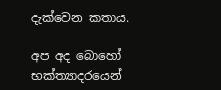දැක්‌වෙන කතාය.

අප අද බොහෝ භක්‌ත්‍යාදරයෙන්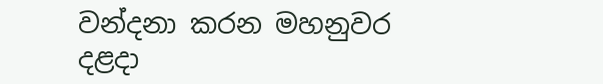වන්දනා කරන මහනුවර දළදා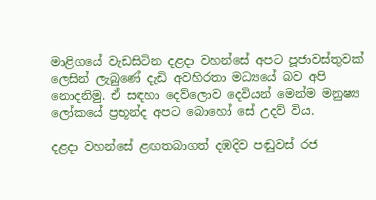මාළිගයේ වැඩසිටින දළදා වහන්සේ අපට පූජාවස්‌තුවක්‌ ලෙසින් ලැබුණේ දැඩි අවහිරතා මධ්‍යයේ බව අපි නොදනිමු. ඒ සඳහා දෙව්ලොව දෙවියන් මෙන්ම මනුෂ්‍ය ලෝකයේ ප්‍රභූන්ද අපට බොහෝ සේ උදව් විය.

දළදා වහන්සේ ළඟතබාගත් දඹදිව පඬුවස්‌ රජ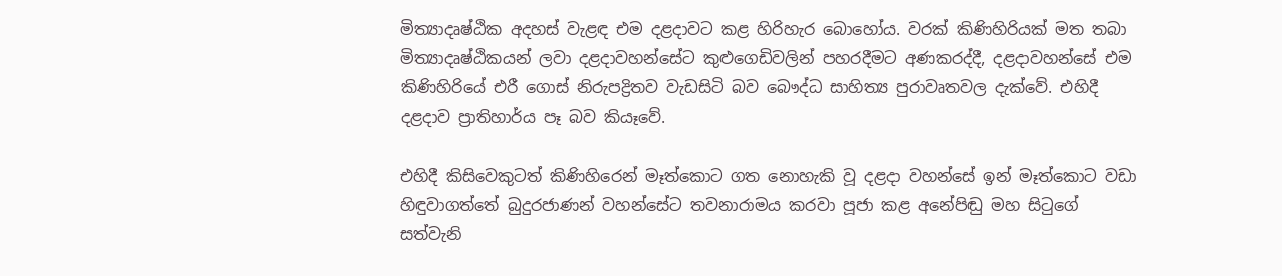මිත්‍යාදෘෂ්ඨික අදහස්‌ වැළඳ එම දළදාවට කළ හිරිහැර බොහෝය. වරක්‌ කිණිහිරියක්‌ මත තබා මිත්‍යාදෘෂ්ඨිකයන් ලවා දළදාවහන්සේට කුළුගෙඩිවලින් පහරදීමට අණකරද්දී, දළදාවහන්සේ එම කිණිහිරියේ එරී ගොස්‌ නිරුපද්‍රිතව වැඩසිටි බව බෞද්ධ සාහිත්‍ය පුරාවෘතවල දැක්‌වේ. එහිදී දළදාව ප්‍රාතිහාර්ය පෑ බව කියෑවේ.

එහිදී කිසිවෙකුටත් කිණිහිරෙන් මෑත්කොට ගත නොහැකි වූ දළදා වහන්සේ ඉන් මෑත්කොට වඩා හිඳුවාගත්තේ බුදුරජාණන් වහන්සේට තවනාරාමය කරවා පූජා කළ අනේපිඬු මහ සිටුගේ සත්වැනි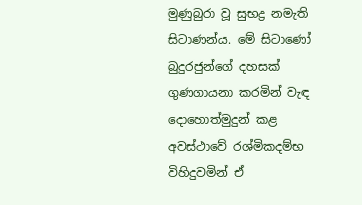මුණුබුරා වූ සුභද්‍ර නමැති සිටාණන්ය. මේ සිටාණෝ බුදුරජුන්ගේ දහසක්‌ ගුණගායනා කරමින් වැඳ දොහොත්මුදුන් කළ අවස්‌ථාවේ රශ්මිකදම්භ විහිදුවමින් ඒ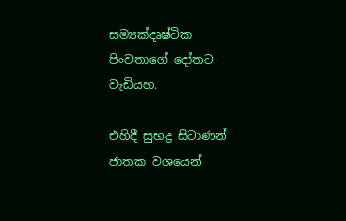සම්‍යක්‌දෘෂ්ටික පිංවතාගේ දෝතට වැඩියහ.

එහිදී සුභද්‍ර සිටාණන් ජාතක වශයෙන්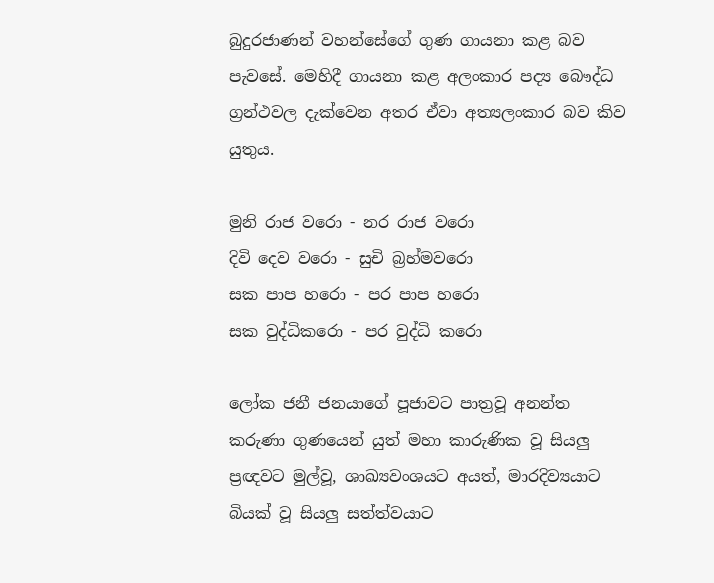බුදුරජාණන් වහන්සේගේ ගුණ ගායනා කළ බව පැවසේ. මෙහිදී ගායනා කළ අලංකාර පද්‍ය බෞද්ධ ග්‍රන්ථවල දැක්‌වෙන අතර ඒවා අත්‍යලංකාර බව කිව යුතුය.

මුනි රාජ වරො - නර රාජ වරො
දිවි දෙව වරො - සුචි බ්‍රහ්මවරො
සක පාප හරො - පර පාප හරො
සක වුද්ධිකරො - පර වුද්ධි කරො

ලෝක ජනී ජනයාගේ පූජාවට පාත්‍රවූ අනන්ත කරුණා ගුණයෙන් යුත් මහා කාරුණික වූ සියලු ප්‍රඥවට මුල්වූ, ශාඛ්‍යවංශයට අයත්, මාරදිව්‍යයාට බියක්‌ වූ සියලු සත්ත්වයාට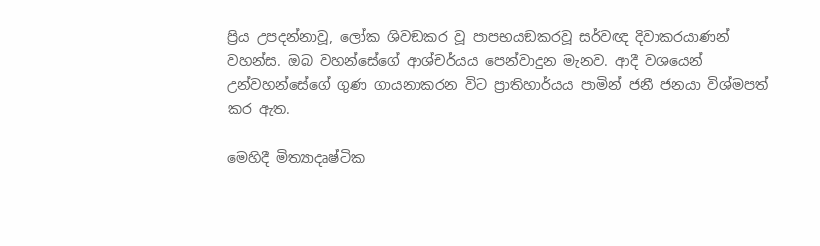ප්‍රිය උපදන්නාවූ, ලෝක ශිවඞකර වූ පාපභයඞකරවූ සර්වඥ දිවාකරයාණන් වහන්ස. ඔබ වහන්සේගේ ආශ්චර්යය පෙන්වාදුන මැනව. ආදී වශයෙන් උන්වහන්සේගේ ගුණ ගායනාකරන විට ප්‍රාතිහාර්යය පාමින් ජනී ජනයා විශ්මපත් කර ඇත.

මෙහිදී මිත්‍යාදෘෂ්ටික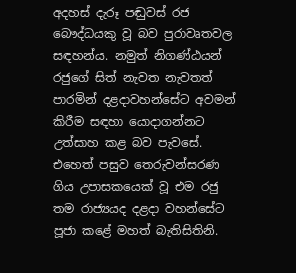අදහස්‌ දැරූ පඬුවස්‌ රජ බෞද්ධයකු වූ බව පුරාවෘතවල සඳහන්ය. නමුත් නිගණ්‌ඨයන් රජුගේ සිත් නැවත නැවතත් පාරමින් දළදාවහන්සේට අවමන් කිරීම සඳහා යොදාගන්නට උත්සාහ කළ බව පැවසේ. එහෙත් පසුව තෙරුවන්සරණ ගිය උපාසකයෙක්‌ වූ එම රජු තම රාජ්‍යයද දළදා වහන්සේට පූජා කළේ මහත් බැතිසිතිනි.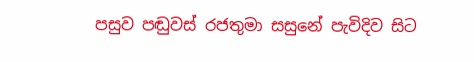පසුව පඬුවස්‌ රජතුමා සසුනේ පැවිදිව සිට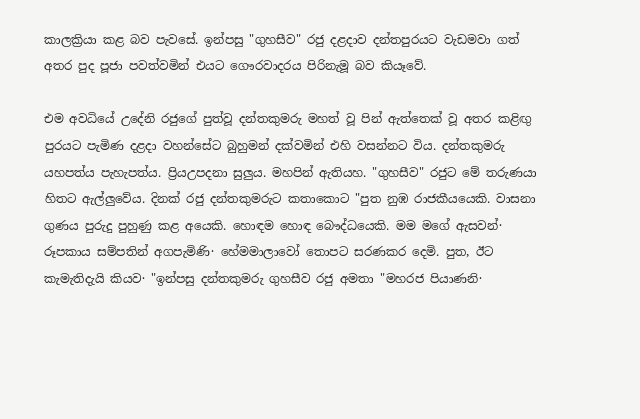කාලක්‍රියා කළ බව පැවසේ. ඉන්පසු "ගුහසීව" රජු දළදාව දන්තපුරයට වැඩමවා ගත් අතර පුද පූජා පවත්වමින් එයට ගෞරවාදරය පිරිනැමූ බව කියෑවේ.

එම අවධියේ උදේනි රජුගේ පුත්වූ දන්තකුමරු මහත් වූ පින් ඇත්තෙක්‌ වූ අතර කළිඟු පුරයට පැමිණ දළදා වහන්සේට බුහුමන් දක්‌වමින් එහි වසන්නට විය. දන්තකුමරු යහපත්ය පැහැපත්ය. ප්‍රියඋපදනා සුලුය. මහපින් ඇතියහ. "ගුහසීව" රජුට මේ තරුණයා හිතට ඇල්ලුවේය. දිනක්‌ රජු දන්තකුමරුට කතාකොට "පුත නුඹ රාජකීයයෙකි. වාසනා ගුණය පුරුදු පුහුණු කළ අයෙකි. හොඳම හොඳ බෞද්ධයෙකි. මම මගේ ඇසවන්· රූපකාය සම්පතින් අගපැමිණි· හේමමාලාවෝ තොපට සරණකර දෙමි. පුත, ඊට කැමැතිදැයි කියව· "ඉන්පසු දන්තකුමරු ගුහසීව රජු අමතා "මහරජ පියාණනි·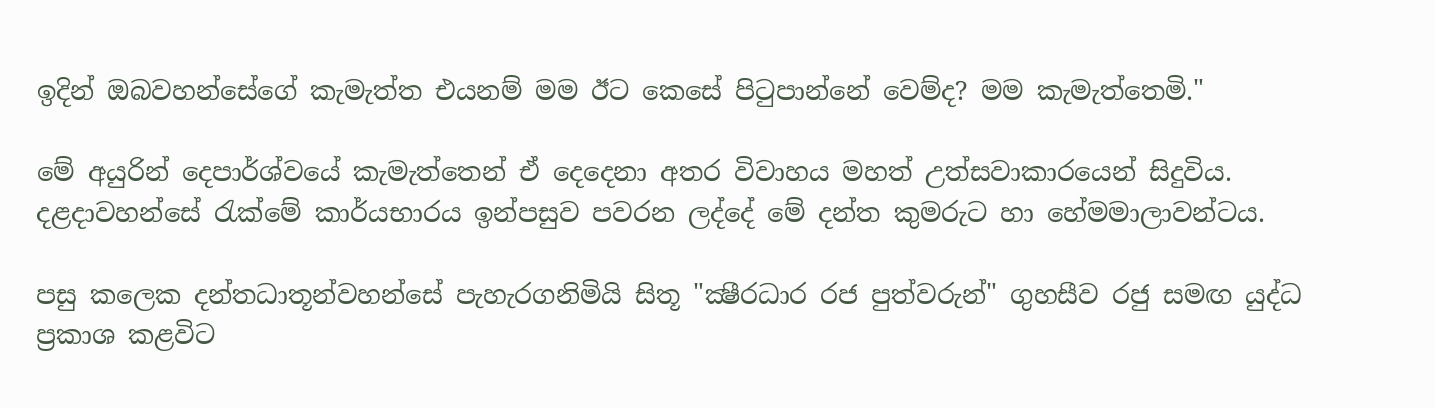ඉදින් ඔබවහන්සේගේ කැමැත්ත එයනම් මම ඊට කෙසේ පිටුපාන්නේ වෙම්ද? මම කැමැත්තෙමි."

මේ අයුරින් දෙපාර්ශ්වයේ කැමැත්තෙන් ඒ දෙදෙනා අතර විවාහය මහත් උත්සවාකාරයෙන් සිදුවිය. දළදාවහන්සේ රැක්‌මේ කාර්යභාරය ඉන්පසුව පවරන ලද්දේ මේ දන්ත කුමරුට හා හේමමාලාවන්ටය.

පසු කලෙක දන්තධාතූන්වහන්සේ පැහැරගනිමියි සිතූ "ක්‍ෂීරධාර රජ පුත්වරුන්" ගුහසීව රජු සමඟ යුද්ධ ප්‍රකාශ කළවිට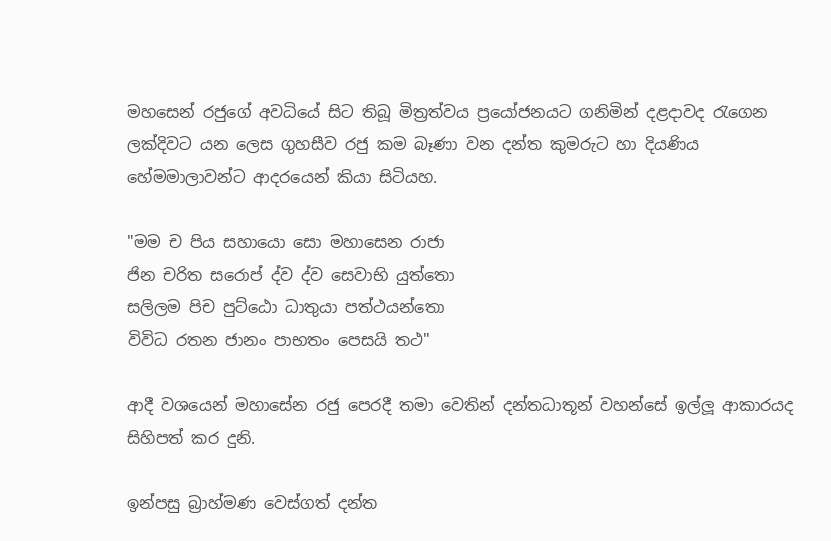මහසෙන් රජුගේ අවධියේ සිට තිබූ මිත්‍රත්වය ප්‍රයෝජනයට ගනිමින් දළදාවද රැගෙන ලක්‌දිවට යන ලෙස ගුහසීව රජු කම බෑණා වන දන්ත කුමරුට හා දියණිය හේමමාලාවන්ට ආදරයෙන් කියා සිටියහ.

"මම ච පිය සහායො සො මහාසෙන රාජා
ජින චරිත සරොප් ද්ව ද්ව සෙවාභි යුත්තො
සලිලම පිච පුට්‌ඨො ධාතුයා පත්ථයන්තො
විවිධ රතන ජානං පාභතං පෙසයි තථ"

ආදී වශයෙන් මහාසේන රජු පෙරදී තමා වෙතින් දන්තධාතූන් වහන්සේ ඉල්ලූ ආකාරයද සිහිපත් කර දුනි.

ඉන්පසු බ්‍රාහ්මණ වෙස්‌ගත් දන්ත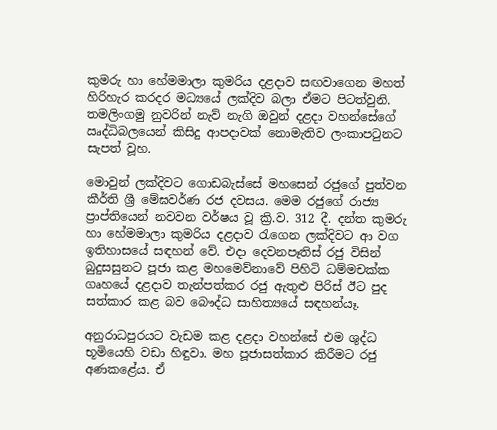කුමරු හා හේමමාලා කුමරිය දළදාව සඟවාගෙන මහත් හිරිහැර කරදර මධ්‍යයේ ලක්‌දිව බලා ඒමට පිටත්වුනි. තමලිංගමු නුවරින් නැව් නැගි ඔවුන් දළදා වහන්සේගේ ඍද්ධිබලයෙන් කිසිදු ආපදාවක්‌ නොමැතිව ලංකාපටුනට සැපත් වූහ.

මොවුන් ලක්‌දිවට ගොඩබැස්‌සේ මහසෙන් රජුගේ පුත්වන කීර්ති ශ්‍රී මේඝවර්ණ රජ දවසය. මෙම රජුගේ රාජ්‍ය ප්‍රාප්තියෙන් නවවන වර්ෂය වූ ක්‍රි.ව. 312 දී. දන්ත කුමරු හා හේමමාලා කුමරිය දළදාව රැගෙන ලක්‌දිවට ආ වග ඉතිහාසයේ සඳහන් වේ. එදා දෙවනපෑතිස්‌ රජු විසින් බුදුසසුනට පූජා කළ මහමෙව්නාවේ පිහිටි ධම්මචක්‌ක ගෘහයේ දළදාව තැන්පත්කර රජු ඇතුළු පිරිස්‌ ඊට පුද සත්කාර කළ බව බෞද්ධ සාහිත්‍යයේ සඳහන්යෑ.

අනුරාධපුරයට වැඩම කළ දළදා වහන්සේ එම ශුද්ධ භූමියෙහි වඩා හිඳුවා. මහ පූජාසත්කාර කිරීමට රජු අණකළේය. ඒ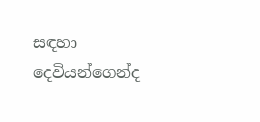සඳහා දෙවියන්ගෙන්ද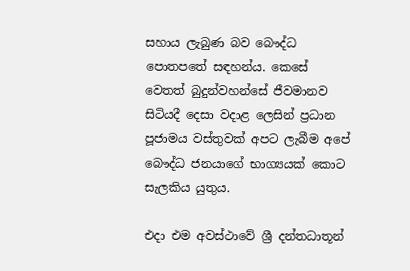සහාය ලැබුණ බව බෞද්ධ පොතපතේ සඳහන්ය. කෙසේ වෙතත් බුදුන්වහන්සේ ජීවමානව සිටියදී දෙසා වදාළ ලෙසින් ප්‍රධාන පූජාමය වස්‌තුවක්‌ අපට ලැබීම අපේ බෞද්ධ ජනයාගේ භාග්‍යයක්‌ කොට සැලකිය යුතුය.

එදා එම අවස්‌ථාවේ ශ්‍රී දන්තධාතූන්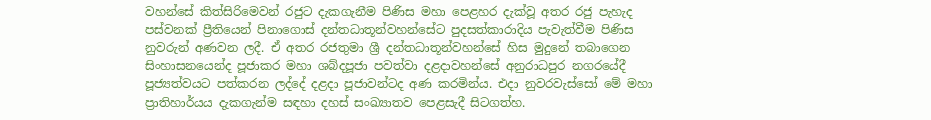වහන්සේ කිත්සිරිමෙවන් රජුට දැකගැනීම පිණිස මහා පෙළහර දැක්‌වූ අතර රජු පැහැද පස්‌වනක්‌ ප්‍රීතියෙන් පිනාගොස්‌ දන්තධාතූන්වහන්සේට පුදසත්කාරාදිය පැවැත්වීම පිණිස නුවරුන් අණවන ලදී. ඒ අතර රජතුමා ශ්‍රී දන්තධාතූන්වහන්සේ හිස මුදුනේ තබාගෙන සිංහාසනයෙන්ද පූජාකර මහා ශබ්දපූජා පවත්වා දළදාවහන්සේ අනුරාධපුර නගරයේදී පූජ්‍යත්වයට පත්කරන ලද්දේ දළදා පූජාවන්ටද අණ කරමින්ය. එදා නුවරවැස්‌සෝ මේ මහා ප්‍රාතිහාර්යය දැකගැන්ම සඳහා දහස්‌ සංඛ්‍යාතව පෙළසැදී සිටගත්හ.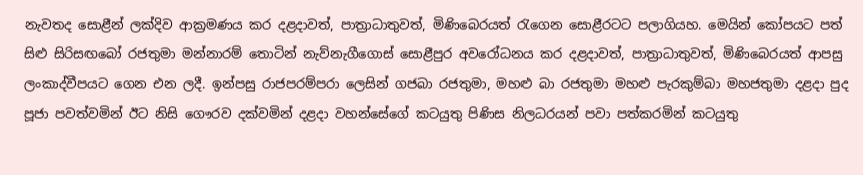නැවතද සොළීන් ලක්‌දිව ආක්‍රමණය කර දළදාවත්, පාත්‍රාධාතුවත්, මිණිබෙරයත් රැගෙන සොළීරටට පලාගියහ. මෙයින් කෝපයට පත් සිළු සිරිසඟබෝ රජතුමා මන්නාරම් තොටින් නැව්නැගීගොස්‌ සොළීපුර අවරෝධනය කර දළදාවත්, පාත්‍රාධාතුවත්, මිණිබෙරයත් ආපසු ලංකාද්වීපයට ගෙන එන ලදී. ඉන්පසු රාජපරම්පරා ලෙසින් ගජබා රජතුමා, මහළු බා රජතුමා මහළු පැරකුම්බා මහජතුමා දළදා පුද පූජා පවත්වමින් ඊට නිසි ගෞරව දක්‌වමින් දළදා වහන්සේගේ කටයුතු පිණිස නිලධරයන් පවා පත්කරමින් කටයුතු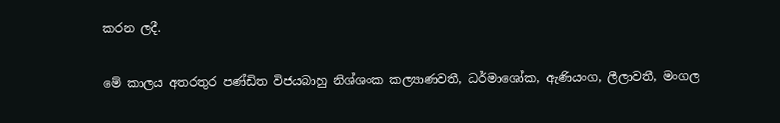කරන ලදී.

මේ කාලය අතරතුර පණ්‌ඩිත විජයබාහු නිශ්ශංක කල්‍යාණවතී, ධර්මාශෝක, ඇණියංග, ලීලාවතී, මංගල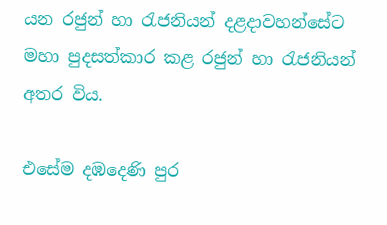යන රජුන් හා රැජනියන් දළදාවහන්සේට මහා පුදසත්කාර කළ රජුන් හා රැජනියන් අතර විය.

එසේම දඹදෙණි පුර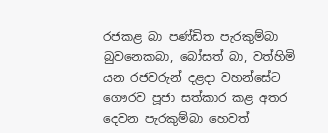රජකළ බා පණ්‌ඩිත පැරකුම්බා බුවනෙකබා, බෝසත් බා, වත්හිමි යන රජවරුන් දළදා වහන්සේට ගෞරව පූජා සත්කාර කළ අතර දෙවන පැරකුම්බා හෙවත්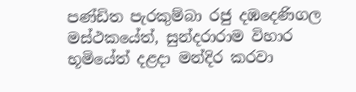පණ්‌ඩිත පැරකුම්බා රජු දඹදෙණිගල මස්‌ථකයේත්, සුන්දරාරාම විහාර භූමියේත් දළදා මන්දිර කරවා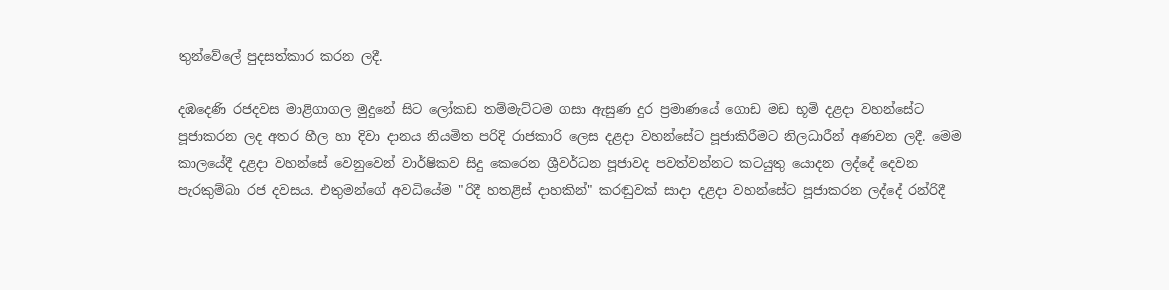තුන්වේලේ පුදසත්කාර කරන ලදී.

දඹදෙණි රජදවස මාළිගාගල මුදුනේ සිට ලෝකඩ තම්මැට්‌ටම ගසා ඇසුණ දුර ප්‍රමාණයේ ගොඩ මඩ භූමි දළදා වහන්සේට පූජාකරන ලද අතර හීල හා දිවා දානය නියමිත පරිදි රාජකාරි ලෙස දළදා වහන්සේට පූජාකිරීමට නිලධාරීන් අණවන ලදී. මෙම කාලයේදී දළදා වහන්සේ වෙනුවෙන් වාර්ෂිකව සිදු කෙරෙන ශ්‍රීවර්ධන පූජාවද පවත්වන්නට කටයුතු යොදන ලද්දේ දෙවන පැරකුම්බා රජ දවසය. එතුමන්ගේ අවධියේම "රිදී හතළිස්‌ දාහකින්" කරඬුවක්‌ සාදා දළදා වහන්සේට පූජාකරන ලද්දේ රන්රිදී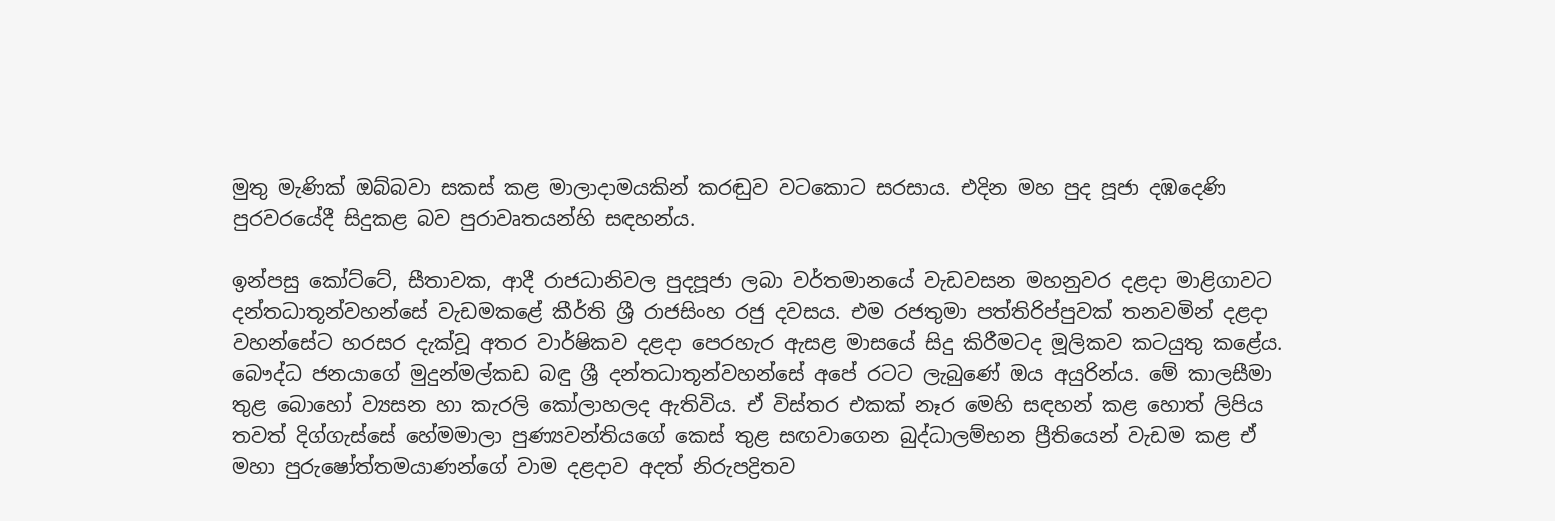මුතු මැණික්‌ ඔබ්බවා සකස්‌ කළ මාලාදාමයකින් කරඬුව වටකොට සරසාය. එදින මහ පුද පූජා දඹදෙණි පුරවරයේදී සිදුකළ බව පුරාවෘතයන්හි සඳහන්ය.

ඉන්පසු කෝට්‌ටේ, සීතාවක, ආදී රාජධානිවල පුදපූජා ලබා වර්තමානයේ වැඩවසන මහනුවර දළදා මාළිගාවට දන්තධාතූන්වහන්සේ වැඩමකළේ කීර්ති ශ්‍රී රාජසිංහ රජු දවසය. එම රජතුමා පත්තිරිප්පුවක්‌ තනවමින් දළදා වහන්සේට හරසර දැක්‌වූ අතර වාර්ෂිකව දළදා පෙරහැර ඇසළ මාසයේ සිදු කිරීමටද මූලිකව කටයුතු කළේය. බෞද්ධ ජනයාගේ මුදුන්මල්කඩ බඳු ශ්‍රී දන්තධාතූන්වහන්සේ අපේ රටට ලැබුණේ ඔය අයුරින්ය. මේ කාලසීමා තුළ බොහෝ ව්‍යසන හා කැරලි කෝලාහලද ඇතිවිය. ඒ විස්‌තර එකක්‌ නෑර මෙහි සඳහන් කළ හොත් ලිපිය තවත් දිග්ගැස්‌සේ හේමමාලා පුණ්‍යවන්තියගේ කෙස්‌ තුළ සඟවාගෙන බුද්ධාලම්භන ප්‍රීතියෙන් වැඩම කළ ඒ මහා පුරුෂෝත්තමයාණන්ගේ වාම දළදාව අදත් නිරුපද්‍රිතව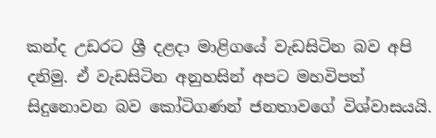කන්ද උඩරට ශ්‍රී දළදා මාළිගයේ වැඩසිටින බව අපි දනිමු. ඒ වැඩසිටින අනුහසින් අපට මහවිපත් සිදුනොවන බව කෝටිගණන් ජනතාවගේ විශ්වාසයයි.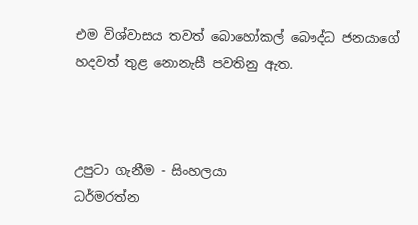එම විශ්වාසය තවත් බොහෝකල් බෞද්ධ ජනයාගේ හදවත් තුළ නොනැසී පවතිනු ඇත.



උපුටා ගැනීම - සිංහලයා
ධර්මරත්න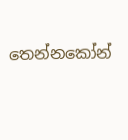තෙන්නකෝන්